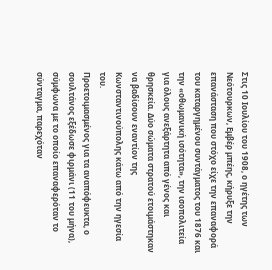Στις 10 Ιουλίου του 1908, ο ηγέτης των Νεότουρκων, Εμβέρ μπέης, κήρυξε την επανάσταση που στόχο είχε την επαναφορά του καταργημένου συντάγματος του 1876 και την «οθωμανική ισότητα», την ισοπολιτεία για όλους ανεξάρτητα από γένος και θρησκεία. Δύο σώματα στρατού ετοιμάστηκαν να βαδίσουν εναντίον της Κωνσταντινούπολης κάτω από την ηγεσία του.
Προετοιμασμένος για τα αναπόφευκτα, ο σουλτάνος εξέδωσε φιρμάνι (11 του μήνα), σύμφωνα με το οποίο επαναφερόταν το σύνταγμα, παρεχόταν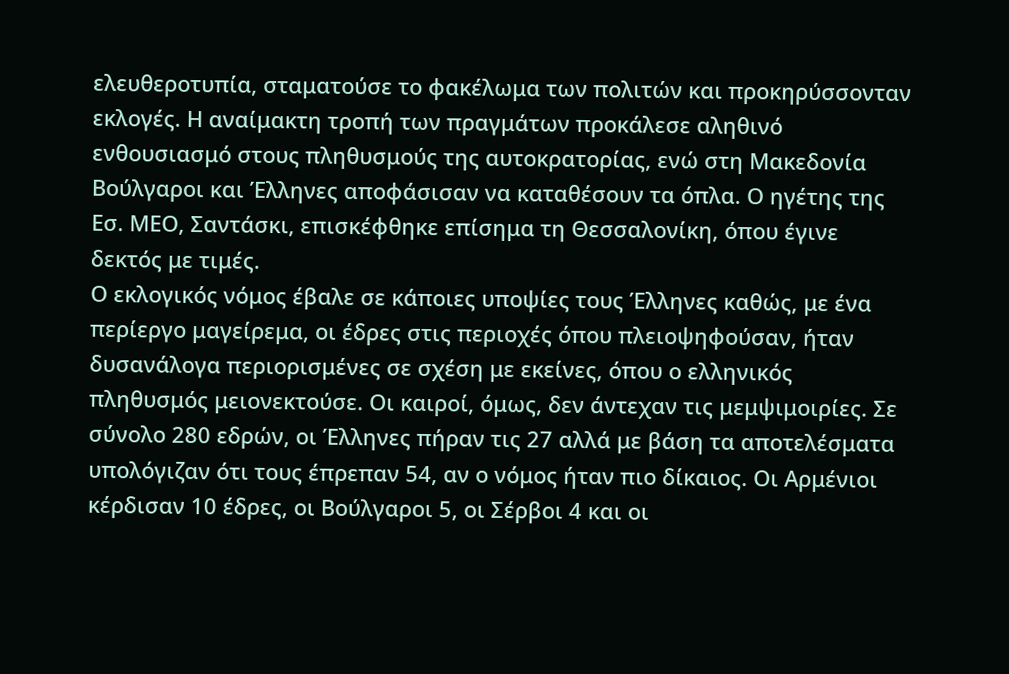ελευθεροτυπία, σταματούσε το φακέλωμα των πολιτών και προκηρύσσονταν εκλογές. Η αναίμακτη τροπή των πραγμάτων προκάλεσε αληθινό ενθουσιασμό στους πληθυσμούς της αυτοκρατορίας, ενώ στη Μακεδονία Βούλγαροι και Έλληνες αποφάσισαν να καταθέσουν τα όπλα. Ο ηγέτης της Εσ. ΜΕΟ, Σαντάσκι, επισκέφθηκε επίσημα τη Θεσσαλονίκη, όπου έγινε δεκτός με τιμές.
Ο εκλογικός νόμος έβαλε σε κάποιες υποψίες τους Έλληνες καθώς, με ένα περίεργο μαγείρεμα, οι έδρες στις περιοχές όπου πλειοψηφούσαν, ήταν δυσανάλογα περιορισμένες σε σχέση με εκείνες, όπου ο ελληνικός πληθυσμός μειονεκτούσε. Οι καιροί, όμως, δεν άντεχαν τις μεμψιμοιρίες. Σε σύνολο 280 εδρών, οι Έλληνες πήραν τις 27 αλλά με βάση τα αποτελέσματα υπολόγιζαν ότι τους έπρεπαν 54, αν ο νόμος ήταν πιο δίκαιος. Οι Αρμένιοι κέρδισαν 10 έδρες, οι Βούλγαροι 5, οι Σέρβοι 4 και οι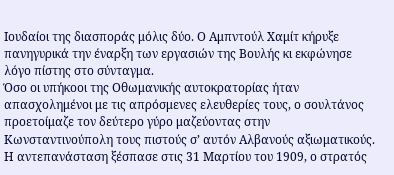Ιουδαίοι της διασποράς μόλις δύο. Ο Αμπντούλ Χαμίτ κήρυξε πανηγυρικά την έναρξη των εργασιών της Βουλής κι εκφώνησε λόγο πίστης στο σύνταγμα.
Όσο οι υπήκοοι της Οθωμανικής αυτοκρατορίας ήταν απασχολημένοι με τις απρόσμενες ελευθερίες τους, ο σουλτάνος προετοίμαζε τον δεύτερο γύρο μαζεύοντας στην Κωνσταντινούπολη τους πιστούς σ’ αυτόν Αλβανούς αξιωματικούς. Η αντεπανάσταση ξέσπασε στις 31 Μαρτίου του 1909, ο στρατός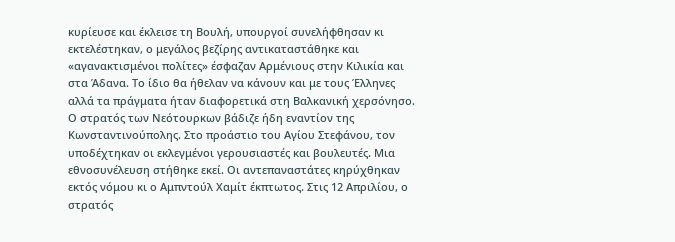κυρίευσε και έκλεισε τη Βουλή, υπουργοί συνελήφθησαν κι εκτελέστηκαν, ο μεγάλος βεζίρης αντικαταστάθηκε και «αγανακτισμένοι πολίτες» έσφαζαν Αρμένιους στην Κιλικία και στα Άδανα. Το ίδιο θα ήθελαν να κάνουν και με τους Έλληνες αλλά τα πράγματα ήταν διαφορετικά στη Βαλκανική χερσόνησο. Ο στρατός των Νεότουρκων βάδιζε ήδη εναντίον της Κωνσταντινούπολης. Στο προάστιο του Αγίου Στεφάνου, τον υποδέχτηκαν οι εκλεγμένοι γερουσιαστές και βουλευτές. Μια εθνοσυνέλευση στήθηκε εκεί. Οι αντεπαναστάτες κηρύχθηκαν εκτός νόμου κι ο Αμπντούλ Χαμίτ έκπτωτος. Στις 12 Απριλίου, ο στρατός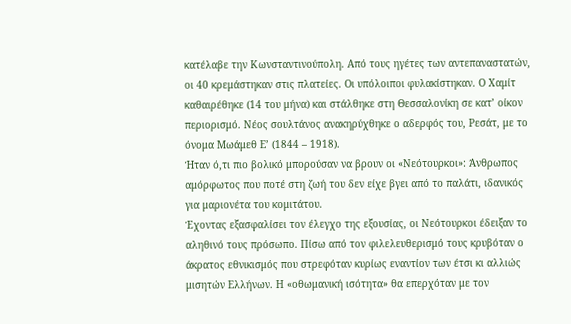κατέλαβε την Κωνσταντινούπολη. Από τους ηγέτες των αντεπαναστατών, οι 40 κρεμάστηκαν στις πλατείες. Οι υπόλοιποι φυλακίστηκαν. Ο Χαμίτ καθαιρέθηκε (14 του μήνα) και στάλθηκε στη Θεσσαλονίκη σε κατ’ οίκον περιορισμό. Νέος σουλτάνος ανακηρύχθηκε ο αδερφός του, Ρεσάτ, με το όνομα Μωάμεθ Ε’ (1844 – 1918).
Ήταν ό,τι πιο βολικό μπορούσαν να βρουν οι «Νεότουρκοι»: Άνθρωπος αμόρφωτος που ποτέ στη ζωή του δεν είχε βγει από το παλάτι, ιδανικός για μαριονέτα του κομιτάτου.
Έχοντας εξασφαλίσει τον έλεγχο της εξουσίας, οι Νεότουρκοι έδειξαν το αληθινό τους πρόσωπο. Πίσω από τον φιλελευθερισμό τους κρυβόταν ο άκρατος εθνικισμός που στρεφόταν κυρίως εναντίον των έτσι κι αλλιώς μισητών Ελλήνων. Η «οθωμανική ισότητα» θα επερχόταν με τον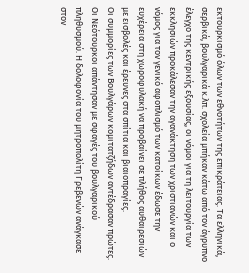εκτουρκισμό όλων των εθνοτήτων της επικράτειας. Τα ελληνικά, σερβικά, βουλγαρικά κ.λπ. σχολεία μπήκαν κάτω από τον άγρυπνο έλεγχο της κεντρικής εξουσίας, οι νόμοι για τη λειτουργία των εκκλησιών προκάλεσαν την αγανάκτηση των χριστιανών και ο νόμος για τον γενικό αφοπλισμό των κατοίκων έδωσε την ευχέρεια στη χωροφυλακή να προβαίνει σε πλήθος αυθαιρεσιών με εισβολές και έρευνες στα σπίτια και βιαιοπραγίες.
Οι συμμορίες των Βουλγάρων κομιτατζήδων αντέδρασαν πρώτες. Οι Νεότουρκοι απάντησαν με σφαγές του βουλγαρικού πληθυσμού. Η δολοφονία του μητροπολίτη Γρεβενών ανάγκασε στον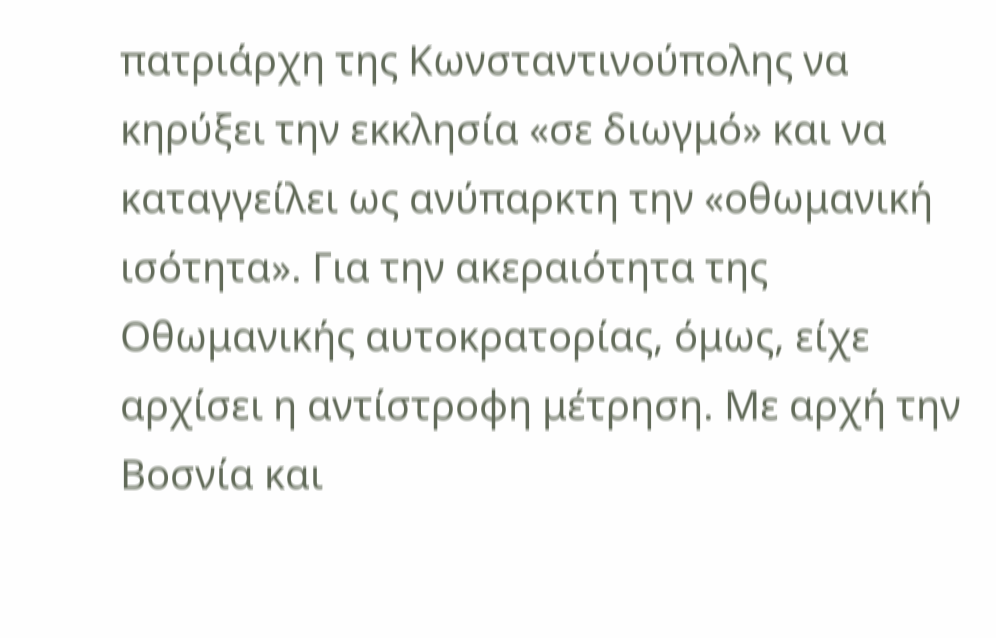πατριάρχη της Κωνσταντινούπολης να κηρύξει την εκκλησία «σε διωγμό» και να καταγγείλει ως ανύπαρκτη την «οθωμανική ισότητα». Για την ακεραιότητα της Οθωμανικής αυτοκρατορίας, όμως, είχε αρχίσει η αντίστροφη μέτρηση. Με αρχή την Βοσνία και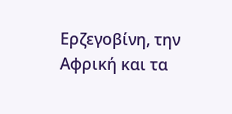Ερζεγοβίνη, την Αφρική και τα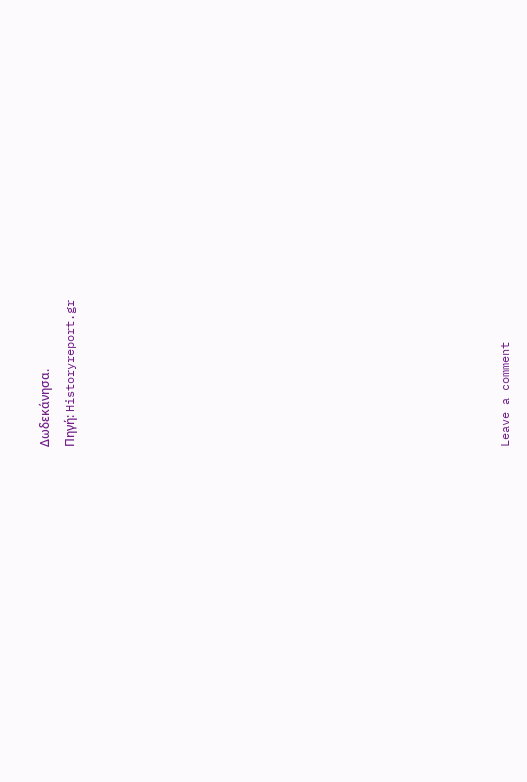Δωδεκάνησα.
Πηγή: Historyreport.gr
















Leave a comment